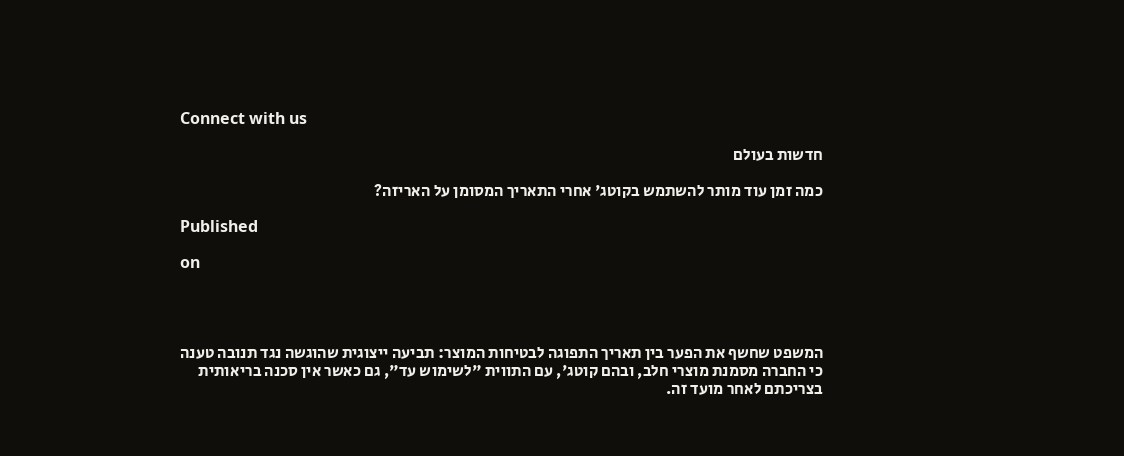Connect with us

חדשות בעולם

כמה זמן עוד מותר להשתמש בקוטג' אחרי התאריך המסומן על האריזה?

Published

on




המשפט שחשף את הפער בין תאריך התפוגה לבטיחות המוצר: תביעה ייצוגית שהוגשה נגד תנובה טענה כי החברה מסמנת מוצרי חלב, ובהם קוטג', עם התווית "לשימוש עד", גם כאשר אין סכנה בריאותית בצריכתם לאחר מועד זה.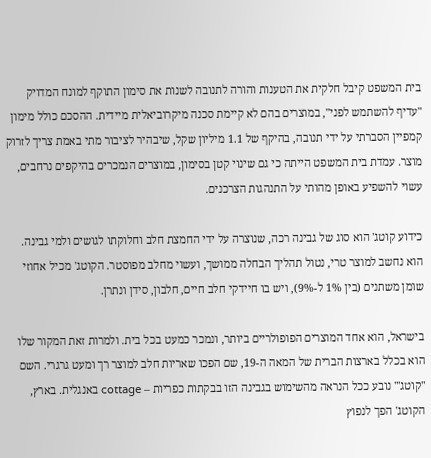בית המשפט קיבל חלקית את הטענות והורה לתנובה לשנות את סימון התוקף למונח המדויק "עדיף להשתמש לפני", במוצרים בהם לא קיימת סכנה מיקרוביאלית מיידית. ההסכם כולל מימון קמפיין הסברתי על ידי תנובה, בהיקף של 1.1 מיליון שקל, שיבהיר לציבור מתי באמת צריך לזרוק מוצר. עמדת בית המשפט הייתה כי גם שינוי קטן בסימון, במוצרים הנמכרים בהיקפים נרחבים, עשוי להשפיע באופן מהותי על התנהגות הצרכנים.

כידוע קוטג' הוא סוג של גבינה רכה, שנוצרה על ידי החמצת חלב וחלוקתו לגושים ולמי גבינה. הוא נחשב למוצר טרי, נטול תהליך הבחלה ממושך, ועשוי מחלב מפוסטר. הקוטג' מכיל אחוזי שומן משתנים (בין 1% ל-9%), ויש בו חיידקי חלב חיים, חלבון, סידן ונתרן.

בישראל, הוא אחד המוצרים הפופולריים ביותר, ונמכר כמעט בכל בית. ולמרות זאת המקור שלו הוא בכלל בארצות הברית של המאה ה-19, שם הפכו שאריות חלב למוצר רך ומעט גרגרי. השם "קוטג'" נובע ככל הנראה מהשימוש בגבינה הזו בבקתות כפריות – cottage באנגלית. בארץ, הקוטג' הפך לנפוץ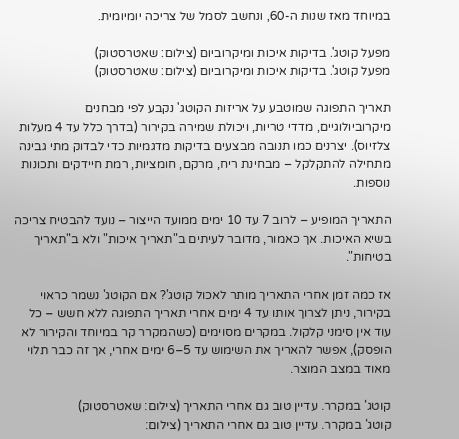במיוחד מאז שנות ה-60, ונחשב לסמל של צריכה יומיומית.

מפעל קוטג'. בדיקות איכות ומיקרוביום (צילום: שאטרסטוק)
מפעל קוטג'. בדיקות איכות ומיקרוביום (צילום: שאטרסטוק)

תאריך התפוגה שמוטבע על אריזות הקוטג' נקבע לפי מבחנים מיקרוביולוגיים, מדדי טריות, ויכולת שמירה בקירור (בדרך כלל עד 4 מעלות צלזיוס). יצרנים כמו תנובה מבצעים בדיקות מדגמיות כדי לבדוק מתי גבינה מתחילה להתקלקל – מבחינת ריח, מרקם, חומציות, רמת חיידקים ותכונות נוספות.

התאריך המופיע – לרוב 7 עד 10 ימים ממועד הייצור – נועד להבטיח צריכה בשיא האיכות. אך כאמור, מדובר לעיתים ב"תאריך איכות" ולא ב"תאריך בטיחות".

אז כמה זמן אחרי התאריך מותר לאכול קוטג'? אם הקוטג' נשמר כראוי בקירור, ניתן לצרוך אותו עד 4 ימים אחרי תאריך התפוגה ללא חשש – כל עוד אין סימני קלקול. במקרים מסוימים (כשהמקרר קר במיוחד והקירור לא הופסק), אפשר להאריך את השימוש עד 5–6 ימים אחרי, אך זה כבר תלוי מאוד במצב המוצר.

קוטג' במקרר. עדיין טוב גם אחרי התאריך (צילום: שאטרסטוק)
קוטג' במקרר. עדיין טוב גם אחרי התאריך (צילום: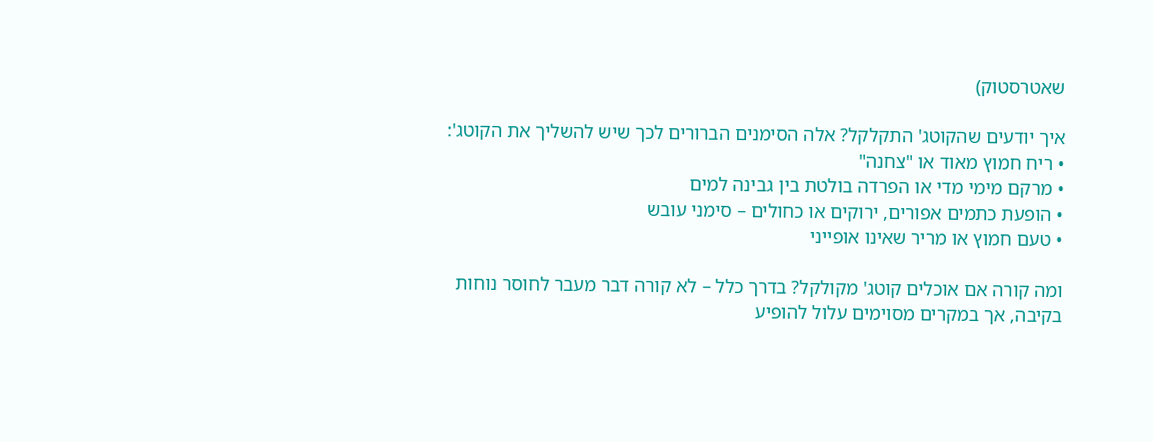שאטרסטוק)

איך יודעים שהקוטג' התקלקל? אלה הסימנים הברורים לכך שיש להשליך את הקוטג':
• ריח חמוץ מאוד או "צחנה"
• מרקם מימי מדי או הפרדה בולטת בין גבינה למים
• הופעת כתמים אפורים, ירוקים או כחולים – סימני עובש
• טעם חמוץ או מריר שאינו אופייני

ומה קורה אם אוכלים קוטג' מקולקל? בדרך כלל – לא קורה דבר מעבר לחוסר נוחות בקיבה, אך במקרים מסוימים עלול להופיע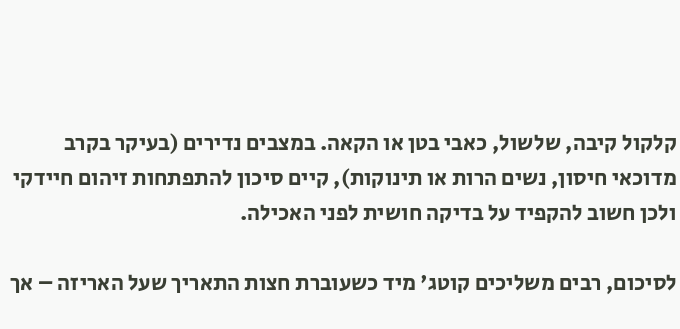קלקול קיבה, שלשול, כאבי בטן או הקאה. במצבים נדירים (בעיקר בקרב מדוכאי חיסון, נשים הרות או תינוקות), קיים סיכון להתפתחות זיהום חיידקי ולכן חשוב להקפיד על בדיקה חושית לפני האכילה.

לסיכום, רבים משליכים קוטג' מיד כשעוברת חצות התאריך שעל האריזה – אך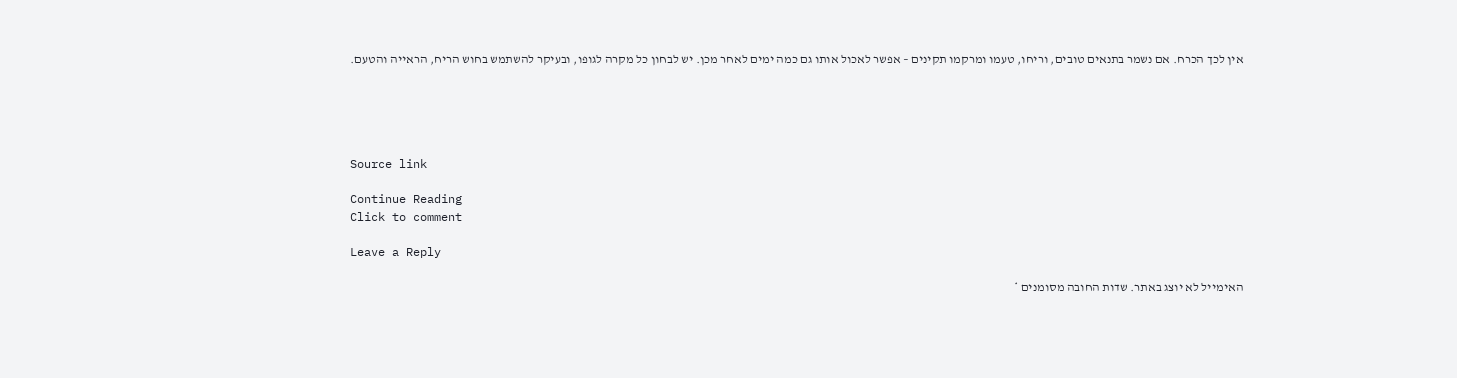אין לכך הכרח. אם נשמר בתנאים טובים, וריחו, טעמו ומרקמו תקינים – אפשר לאכול אותו גם כמה ימים לאחר מכן. יש לבחון כל מקרה לגופו, ובעיקר להשתמש בחוש הריח, הראייה והטעם.





Source link

Continue Reading
Click to comment

Leave a Reply

האימייל לא יוצג באתר. שדות החובה מסומנים *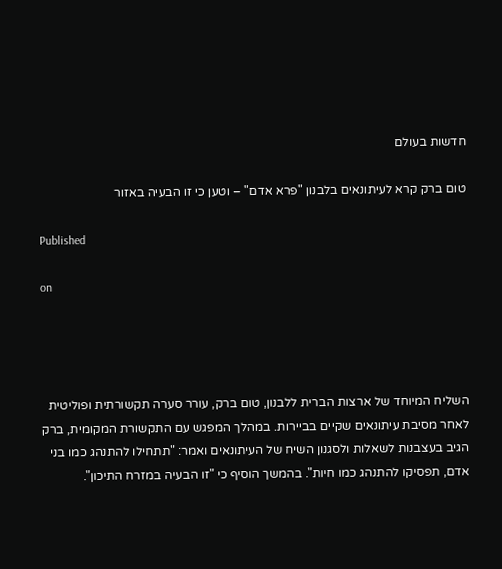חדשות בעולם

טום ברק קרא לעיתונאים בלבנון "פרא אדם" – וטען כי זו הבעיה באזור

Published

on




השליח המיוחד של ארצות הברית ללבנון, טום ברק, עורר סערה תקשורתית ופוליטית לאחר מסיבת עיתונאים שקיים בביירות. במהלך המפגש עם התקשורת המקומית, ברק הגיב בעצבנות לשאלות ולסגנון השיח של העיתונאים ואמר: "תתחילו להתנהג כמו בני אדם, תפסיקו להתנהג כמו חיות". בהמשך הוסיף כי "זו הבעיה במזרח התיכון".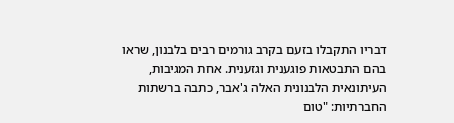דבריו התקבלו בזעם בקרב גורמים רבים בלבנון, שראו בהם התבטאות פוגענית וגזענית. אחת המגיבות, העיתונאית הלבנונית האלה ג'אבר, כתבה ברשתות החברתיות: "טום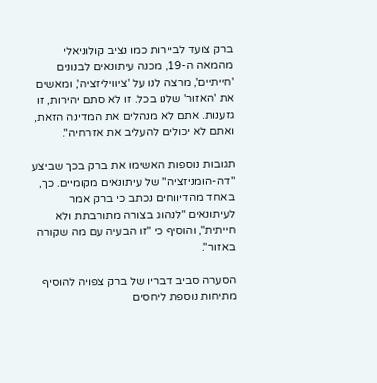ברק צועד לביירות כמו נציב קולוניאלי מהמאה ה-19, מכנה עיתונאים לבנונים 'חייתיים', מרצה לנו על 'ציוויליזציה', ומאשים את 'האזור' שלנו בכל. זו לא סתם יהירות, זו גזענות. אתם לא מנהלים את המדינה הזאת, ואתם לא יכולים להעליב את אזרחיה".

תגובות נוספות האשימו את ברק בכך שביצע "דה-הומניזציה" של עיתונאים מקומיים. כך, באחד מהדיווחים נכתב כי ברק אמר לעיתונאים "לנהוג בצורה מתורבתת ולא חייתית", והוסיף כי "זו הבעיה עם מה שקורה באזור".

הסערה סביב דבריו של ברק צפויה להוסיף מתיחות נוספת ליחסים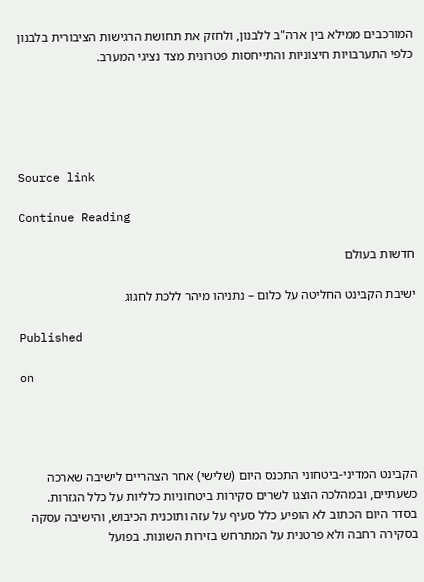המורכבים ממילא בין ארה"ב ללבנון, ולחזק את תחושת הרגישות הציבורית בלבנון כלפי התערבויות חיצוניות והתייחסות פטרונית מצד נציגי המערב.





Source link

Continue Reading

חדשות בעולם

ישיבת הקבינט החליטה על כלום – נתניהו מיהר ללכת לחגוג

Published

on




הקבינט המדיני-ביטחוני התכנס היום (שלישי) אחר הצהריים לישיבה שארכה כשעתיים, ובמהלכה הוצגו לשרים סקירות ביטחוניות כלליות על כלל הגזרות. בסדר היום הכתוב לא הופיע כלל סעיף על עזה ותוכנית הכיבוש, והישיבה עסקה בסקירה רחבה ולא פרטנית על המתרחש בזירות השונות. בפועל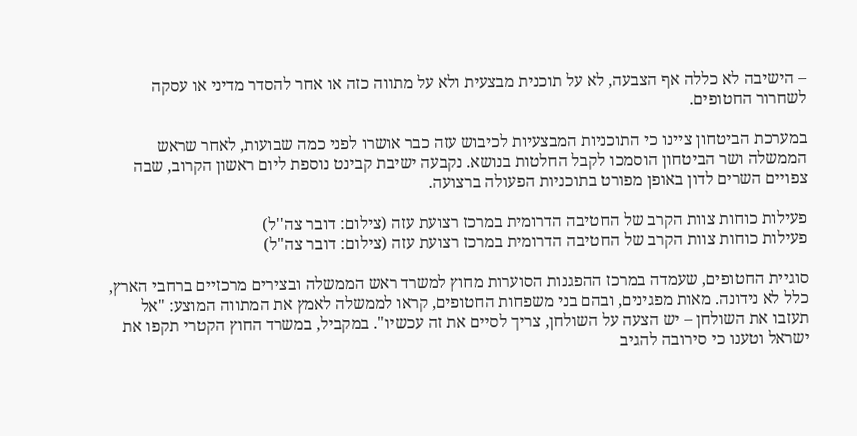– הישיבה לא כללה אף הצבעה, לא על תוכנית מבצעית ולא על מתווה כזה או אחר להסדר מדיני או עסקה לשחרור החטופים.

במערכת הביטחון ציינו כי התוכניות המבצעיות לכיבוש עזה כבר אושרו לפני כמה שבועות, לאחר שראש הממשלה ושר הביטחון הוסמכו לקבל החלטות בנושא. נקבעה ישיבת קבינט נוספת ליום ראשון הקרוב, שבה צפויים השרים לדון באופן מפורט בתוכניות הפעולה ברצועה.

פעילות כוחות צוות הקרב של החטיבה הדרומית במרכז רצועת עזה (צילום: דובר צה''ל)
פעילות כוחות צוות הקרב של החטיבה הדרומית במרכז רצועת עזה (צילום: דובר צה"ל)

סוגיית החטופים, שעמדה במרכז ההפגנות הסוערות מחוץ למשרד ראש הממשלה ובצירים מרכזיים ברחבי הארץ, כלל לא נידונה. מאות מפגינים, ובהם בני משפחות החטופים, קראו לממשלה לאמץ את המתווה המוצע: "אל תעזבו את השולחן – יש הצעה על השולחן, צריך לסיים את זה עכשיו". במקביל, במשרד החוץ הקטרי תקפו את ישראל וטענו כי סירובה להגיב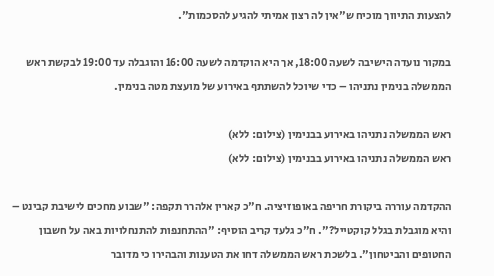להצעות התיווך מוכיח ש"אין לה רצון אמיתי להגיע להסכמות".

במקור נועדה הישיבה לשעה 18:00, אך היא הוקדמה לשעה 16:00 והוגבלה עד 19:00 לבקשת ראש הממשלה בנימין נתניהו – כדי שיוכל להשתתף באירוע של מועצת מטה בנימין.

ראש הממשלה נתניהו באירוע בבנימין (צילום: ללא)
ראש הממשלה נתניהו באירוע בבנימין (צילום: ללא)

ההקדמה עוררה ביקורת חריפה באופוזיציה. ח"כ קארין אלהרר תקפה: "שבוע מחכים לישיבת קבינט – והיא מוגבלת בגלל קוקטייל?". ח"כ גלעד קריב הוסיף: "ההתחנפות להתנחלויות באה על חשבון החטופים והביטחון". בלשכת ראש הממשלה דחו את הטענות והבהירו כי מדובר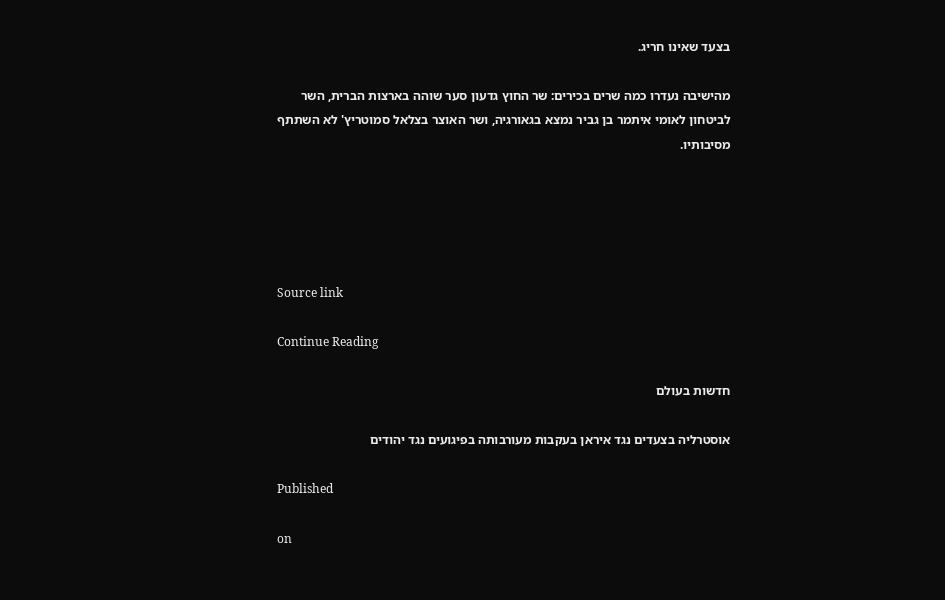בצעד שאינו חריג.

מהישיבה נעדרו כמה שרים בכירים: שר החוץ גדעון סער שוהה בארצות הברית, השר לביטחון לאומי איתמר בן גביר נמצא בגאורגיה, ושר האוצר בצלאל סמוטריץ' לא השתתף מסיבותיו.





Source link

Continue Reading

חדשות בעולם

אוסטרליה בצעדים נגד איראן בעקבות מעורבותה בפיגועים נגד יהודים

Published

on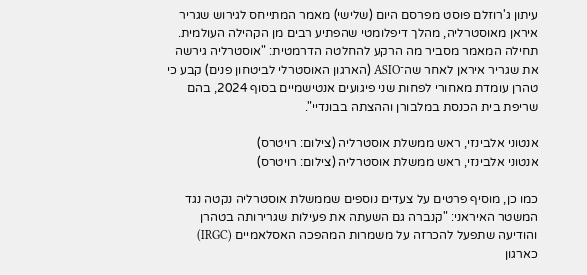עיתון ג'רוזלם פוסט מפרסם היום (שלישי) מאמר המתייחס לגירוש שגריר איראן מאוסטרליה, מהלך דיפלומטי שהפתיע רבים מן הקהילה העולמית. תחילה המאמר מסביר מה הרקע להחלטה הדרמטית: "אוסטרליה גירשה את שגריר איראן לאחר שה־ASIO (הארגון האוסטרלי לביטחון פנים) קבע כי טהרן עומדת מאחורי לפחות שני פיגועים אנטישמיים בסוף 2024, בהם שריפת בית הכנסת במלבורן וההצתה בבונדיי".

אנטוני אלבינזי, ראש ממשלת אוסטרליה (צילום: רויטרס)
אנטוני אלבינזי, ראש ממשלת אוסטרליה (צילום: רויטרס)

כמו כן, מוסיף פרטים על צעדים נוספים שממשלת אוסטרליה נקטה נגד המשטר האיראני: "קנברה גם השעתה את פעילות שגרירותה בטהרן והודיעה שתפעל להכרזה על משמרות המהפכה האסלאמיים (IRGC) כארגון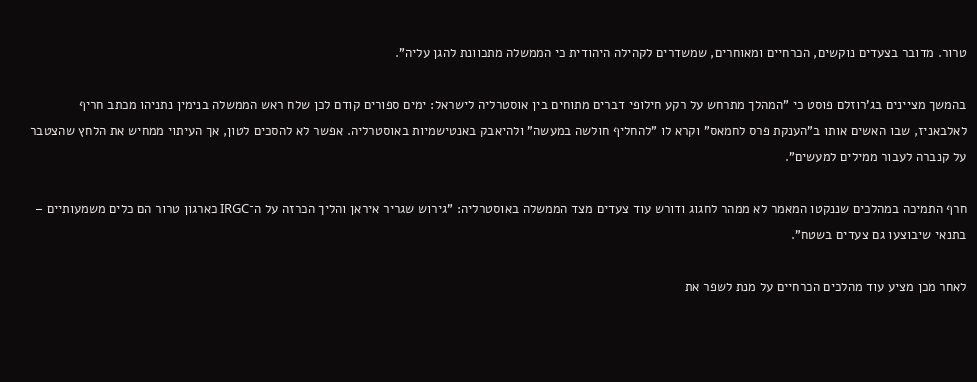טרור. מדובר בצעדים נוקשים, הכרחיים ומאוחרים, שמשדרים לקהילה היהודית כי הממשלה מתכוונת להגן עליה".

בהמשך מציינים בג'רוזלם פוסט כי "המהלך מתרחש על רקע חילופי דברים מתוחים בין אוסטרליה לישראל: ימים ספורים קודם לכן שלח ראש הממשלה בנימין נתניהו מכתב חריף לאלבאניז, שבו האשים אותו ב"הענקת פרס לחמאס" וקרא לו "להחליף חולשה במעשה" ולהיאבק באנטישמיות באוסטרליה. אפשר לא להסכים לטון, אך העיתוי ממחיש את הלחץ שהצטבר על קנברה לעבור ממילים למעשים".

חרף התמיכה במהלכים שננקטו המאמר לא ממהר לחגוג ודורש עוד צעדים מצד הממשלה באוסטרליה: "גירוש שגריר איראן והליך הכרזה על ה־IRGC כארגון טרור הם כלים משמעותיים – בתנאי שיבוצעו גם צעדים בשטח".

לאחר מכן מציע עוד מהלכים הכרחיים על מנת לשפר את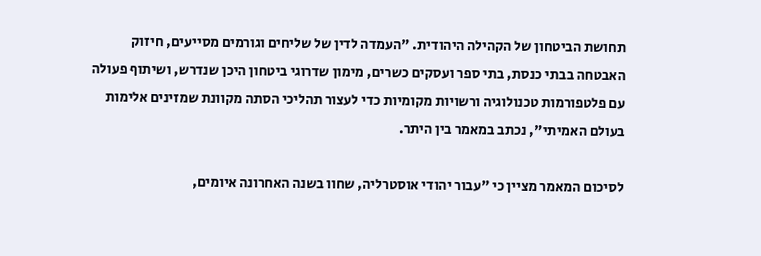תחושת הביטחון של הקהילה היהודית. "העמדה לדין של שליחים וגורמים מסייעים, חיזוק האבטחה בבתי כנסת, בתי ספר ועסקים כשרים, מימון שדרוגי ביטחון היכן שנדרש, ושיתוף פעולה עם פלטפורמות טכנולוגיה ורשויות מקומיות כדי לעצור תהליכי הסתה מקוונת שמזינים אלימות בעולם האמיתי", נכתב במאמר בין היתר.

לסיכום המאמר מציין כי "עבור יהודי אוסטרליה, שחוו בשנה האחרונה איומים,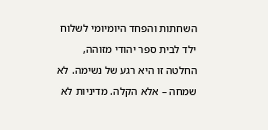השחתות והפחד היומיומי לשלוח ילד לבית ספר יהודי מזוהה, החלטה זו היא רגע של נשימה. לא שמחה – אלא הקלה. מדיניות לא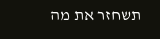תשחזר את מה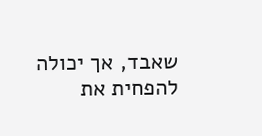שאבד, אך יכולה להפחית את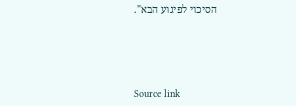הסיכוי לפיגוע הבא".





Source link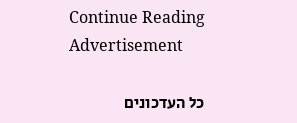Continue Reading
Advertisement

כל העדכונים